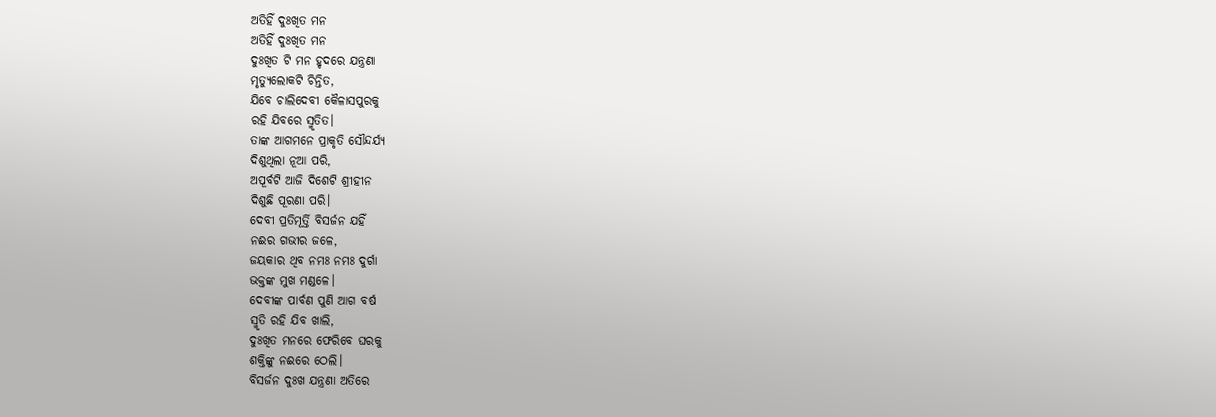ଅତିହିଁ ଦୁଃଖିତ ମନ
ଅତିହିଁ ଦୁଃଖିତ ମନ
ଦୁଃଖିତ ଟି ମନ ହୃଦରେ ଯନ୍ତ୍ରଣା
ମୃତ୍ୟୁଲୋକଟି ଚିନ୍ତିତ,
ଯିବେ ଚାଲିଦେବୀ କୈଳାସପୁରକୁ
ରହି ଯିବରେ ସ୍ମୃତିତ।
ତାଙ୍କ ଆଗମନେ ପ୍ରାକୃତି ସୌନ୍ଦର୍ଯ୍ୟ
ଦିଶୁଥିଲା ନୂଆ ପରି,
ଅପୂର୍ବଟି ଆଜି ଦିଶେଟି ଶ୍ରୀହୀନ
ଦିଶୁଛି ପୂରଣା ପରି।
ଦେବୀ ପ୍ରତିମୂର୍ତ୍ତି ବିସର୍ଜନ ଯହିଁ
ନଈର ଗଭୀର ଜଳେ,
ଜୟକାର ଥିବ ନମଃ ନମଃ ଦୁର୍ଗା
ଭକ୍ତଙ୍କ ମୁଖ ମଣ୍ଡଳେ।
ଦେବୀଙ୍କ ପାର୍ବଣ ପୁଣି ଆଗ ବର୍ଷ
ସ୍ମୃତି ରହି ଯିବ ଖାଲି,
ଦୁଃଖିତ ମନରେ ଫେରିବେ ଘରକୁ
ଶକ୍ତିଙ୍କୁ ନଈରେ ଠେଲି।
ବିସର୍ଜନ ଦୁଃଖ ଯନ୍ତ୍ରଣା ଅତିରେ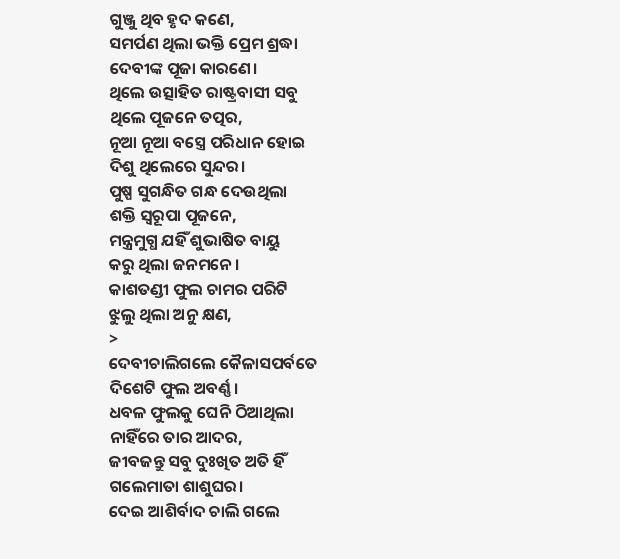ଗୁଞ୍ଜୁ ଥିବ ହୃଦ କଣେ,
ସମର୍ପଣ ଥିଲା ଭକ୍ତି ପ୍ରେମ ଶ୍ରଦ୍ଧା
ଦେବୀଙ୍କ ପୂଜା କାରଣେ।
ଥିଲେ ଉତ୍ସାହିତ ରାଷ୍ଟ୍ରବାସୀ ସବୁ
ଥିଲେ ପୂଜନେ ତତ୍ପର,
ନୂଆ ନୂଆ ବସ୍ତ୍ରେ ପରିଧାନ ହୋଇ
ଦିଶୁ ଥିଲେରେ ସୁନ୍ଦର।
ପୁଷ୍ପ ସୁଗନ୍ଧିତ ଗନ୍ଧ ଦେଉଥିଲା
ଶକ୍ତି ସ୍ବରୂପା ପୂଜନେ,
ମନ୍ତ୍ରମୁଗ୍ଧ ଯହିଁ ଶୁଭାଷିତ ବାୟୁ
କରୁ ଥିଲା ଜନମନେ।
କାଶତଣ୍ଡୀ ଫୁଲ ଚାମର ପରିଟି
ଝୁଲୁ ଥିଲା ଅନୁ କ୍ଷଣ,
>
ଦେବୀଚାଲିଗଲେ କୈଳାସପର୍ବତେ
ଦିଶେଟି ଫୁଲ ଅବର୍ଣ୍ଣ।
ଧବଳ ଫୁଲକୁ ଘେନି ଠିଆଥିଲା
ନାହିଁରେ ତାର ଆଦର,
ଜୀବଜନ୍ତୁ ସବୁ ଦୁଃଖିତ ଅତି ହିଁ
ଗଲେମାତା ଶାଶୁଘର।
ଦେଇ ଆଶିର୍ବାଦ ଚାଲି ଗଲେ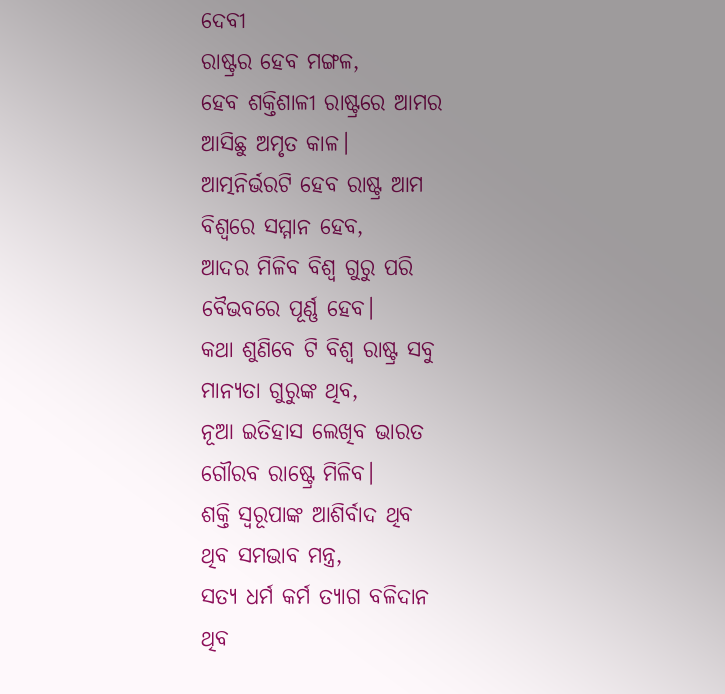ଦେବୀ
ରାଷ୍ଟ୍ରର ହେବ ମଙ୍ଗଳ,
ହେବ ଶକ୍ତିଶାଳୀ ରାଷ୍ଟ୍ରରେ ଆମର
ଆସିଛୁ ଅମୃତ କାଳ।
ଆତ୍ମନିର୍ଭରଟି ହେବ ରାଷ୍ଟ୍ର ଆମ
ବିଶ୍ବରେ ସମ୍ମାନ ହେବ,
ଆଦର ମିଳିବ ବିଶ୍ବ ଗୁରୁ ପରି
ବୈଭବରେ ପୂର୍ଣ୍ଣ ହେବ।
କଥା ଶୁଣିବେ ଟି ବିଶ୍ବ ରାଷ୍ଟ୍ର ସବୁ
ମାନ୍ୟତା ଗୁରୁଙ୍କ ଥିବ,
ନୂଆ ଇତିହାସ ଲେଖିବ ଭାରତ
ଗୌରବ ରାଷ୍ଟ୍ରେ ମିଳିବ।
ଶକ୍ତି ସ୍ବରୂପାଙ୍କ ଆଶିର୍ବାଦ ଥିବ
ଥିବ ସମଭାବ ମନ୍ତ୍ର,
ସତ୍ୟ ଧର୍ମ କର୍ମ ତ୍ୟାଗ ବଳିଦାନ
ଥିବ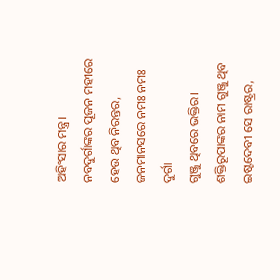ଅହିଂସାର ମନ୍ତ୍ର।
ନବଦୁର୍ଗାଙ୍କର ପୂଜନ ମହୀରେ
ହେଉ ଥିବ ନିରନ୍ତର,
ଜନମାନସରେ ନମଃ ନମଃ ଦୁର୍ଗା
ଗୁଞ୍ଜୁ ଥିବରେ ଭକ୍ତିର।
ଶକ୍ତିରୂପାଙ୍କର ନାମ ଗୁଞ୍ଜୁ ଥିବ
ଇଷ୍ଟଦେବୀ ସେ ରାଷ୍ଟ୍ରର,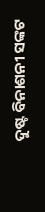ଦୁଷ୍ଟ ବିନାଶନୀ ସଙ୍କଟ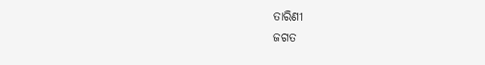ତାରିଣୀ
ଜଗତ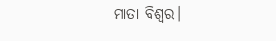ମାତା ବିଶ୍ବର।